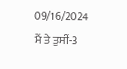09/16/2024
ਮੈਂ ਤੇ ਤੁਸੀਂ-3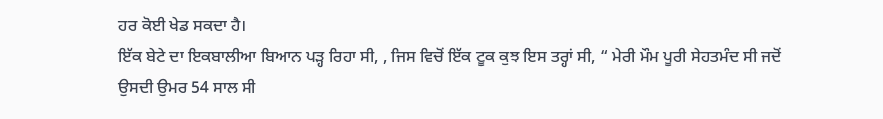ਹਰ ਕੋਈ ਖੇਡ ਸਕਦਾ ਹੈ।
ਇੱਕ ਬੇਟੇ ਦਾ ਇਕਬਾਲੀਆ ਬਿਆਨ ਪੜ੍ਹ ਰਿਹਾ ਸੀ, , ਜਿਸ ਵਿਚੋਂ ਇੱਕ ਟੂਕ ਕੁਝ ਇਸ ਤਰ੍ਹਾਂ ਸੀ, “ ਮੇਰੀ ਮੌਮ ਪੂਰੀ ਸੇਹਤਮੰਦ ਸੀ ਜਦੋਂ ਉਸਦੀ ਉਮਰ 54 ਸਾਲ ਸੀ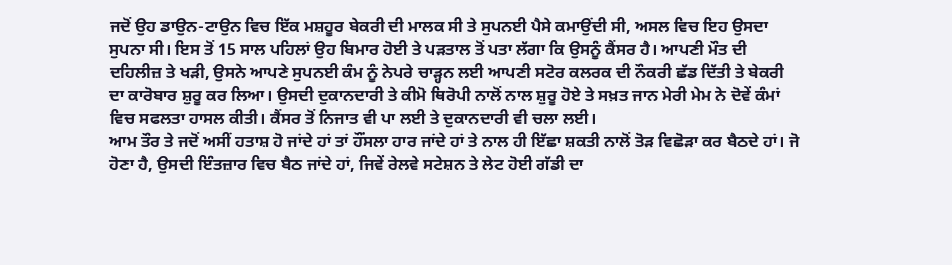ਜਦੋਂ ਉਹ ਡਾਉਨ-ਟਾਉਨ ਵਿਚ ਇੱਕ ਮਸ਼ਹੂਰ ਬੇਕਰੀ ਦੀ ਮਾਲਕ ਸੀ ਤੇ ਸੁਪਨਈ ਪੈਸੇ ਕਮਾਉਂਦੀ ਸੀ, ਅਸਲ ਵਿਚ ਇਹ ਉਸਦਾ ਸੁਪਨਾ ਸੀ। ਇਸ ਤੋਂ 15 ਸਾਲ ਪਹਿਲਾਂ ਉਹ ਬਿਮਾਰ ਹੋਈ ਤੇ ਪੜਤਾਲ ਤੋਂ ਪਤਾ ਲੱਗਾ ਕਿ ਉਸਨੂੰ ਕੈਂਸਰ ਹੈ। ਆਪਣੀ ਮੌਤ ਦੀ ਦਹਿਲੀਜ਼ ਤੇ ਖੜੀ, ਉਸਨੇ ਆਪਣੇ ਸੁਪਨਈ ਕੰਮ ਨੂੰ ਨੇਪਰੇ ਚਾੜ੍ਹਨ ਲਈ ਆਪਣੀ ਸਟੋਰ ਕਲਰਕ ਦੀ ਨੌਕਰੀ ਛੱਡ ਦਿੱਤੀ ਤੇ ਬੇਕਰੀ ਦਾ ਕਾਰੋਬਾਰ ਸ਼ੁਰੂ ਕਰ ਲਿਆ। ਉਸਦੀ ਦੁਕਾਨਦਾਰੀ ਤੇ ਕੀਮੋ ਥਿਰੋਪੀ ਨਾਲੋਂ ਨਾਲ ਸ਼ੁਰੂ ਹੋਏ ਤੇ ਸਖ਼ਤ ਜਾਨ ਮੇਰੀ ਮੇਮ ਨੇ ਦੋਵੇਂ ਕੰਮਾਂ ਵਿਚ ਸਫਲਤਾ ਹਾਸਲ ਕੀਤੀ। ਕੈਂਸਰ ਤੋਂ ਨਿਜਾਤ ਵੀ ਪਾ ਲਈ ਤੇ ਦੁਕਾਨਦਾਰੀ ਵੀ ਚਲਾ ਲਈ।
ਆਮ ਤੌਰ ਤੇ ਜਦੋਂ ਅਸੀਂ ਹਤਾਸ਼ ਹੋ ਜਾਂਦੇ ਹਾਂ ਤਾਂ ਹੌਂਸਲਾ ਹਾਰ ਜਾਂਦੇ ਹਾਂ ਤੇ ਨਾਲ ਹੀ ਇੱਛਾ ਸ਼ਕਤੀ ਨਾਲੋਂ ਤੋੜ ਵਿਛੋੜਾ ਕਰ ਬੈਠਦੇ ਹਾਂ। ਜੋ ਹੋਣਾ ਹੈ, ਉਸਦੀ ਇੰਤਜ਼ਾਰ ਵਿਚ ਬੈਠ ਜਾਂਦੇ ਹਾਂ, ਜਿਵੇਂ ਰੇਲਵੇ ਸਟੇਸ਼ਨ ਤੇ ਲੇਟ ਹੋਈ ਗੱਡੀ ਦਾ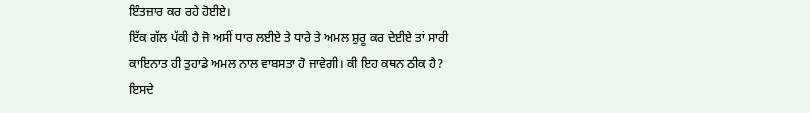ਇੰਤਜ਼ਾਰ ਕਰ ਰਹੇ ਹੋਈਏ।
ਇੱਕ ਗੱਲ ਪੱਕੀ ਹੈ ਜੋ ਅਸੀਂ ਧਾਰ ਲਈਏ ਤੇ ਧਾਰੇ ਤੇ ਅਮਲ ਸ਼ੁਰੂ ਕਰ ਦੇਈਏ ਤਾਂ ਸਾਰੀ ਕਾਇਨਾਤ ਹੀ ਤੁਹਾਡੇ ਅਮਲ ਨਾਲ ਵਾਬਸਤਾ ਹੋ ਜਾਵੇਗੀ। ਕੀ ਇਹ ਕਥਨ ਠੀਕ ਹੈ? ਇਸਦੇ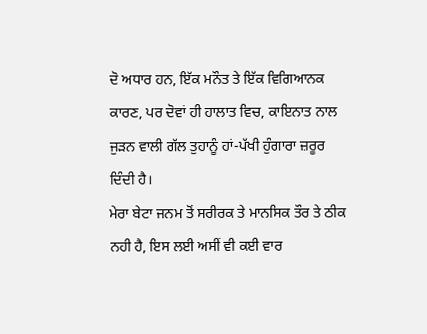ਦੋ ਅਧਾਰ ਹਨ, ਇੱਕ ਮਨੌਤ ਤੇ ਇੱਕ ਵਿਗਿਆਨਕ ਕਾਰਣ, ਪਰ ਦੋਵਾਂ ਹੀ ਹਾਲਾਤ ਵਿਚ, ਕਾਇਨਾਤ ਨਾਲ ਜੁੜਨ ਵਾਲੀ ਗੱਲ ਤੁਹਾਨੂੰ ਹਾਂ-ਪੱਖੀ ਹੁੰਗਾਰਾ ਜ਼ਰੂਰ ਦਿੰਦੀ ਹੈ।
ਮੇਰਾ ਬੇਟਾ ਜਨਮ ਤੋਂ ਸਰੀਰਕ ਤੇ ਮਾਨਸਿਕ ਤੌਰ ਤੇ ਠੀਕ ਨਹੀ ਹੈ, ਇਸ ਲਈ ਅਸੀਂ ਵੀ ਕਈ ਵਾਰ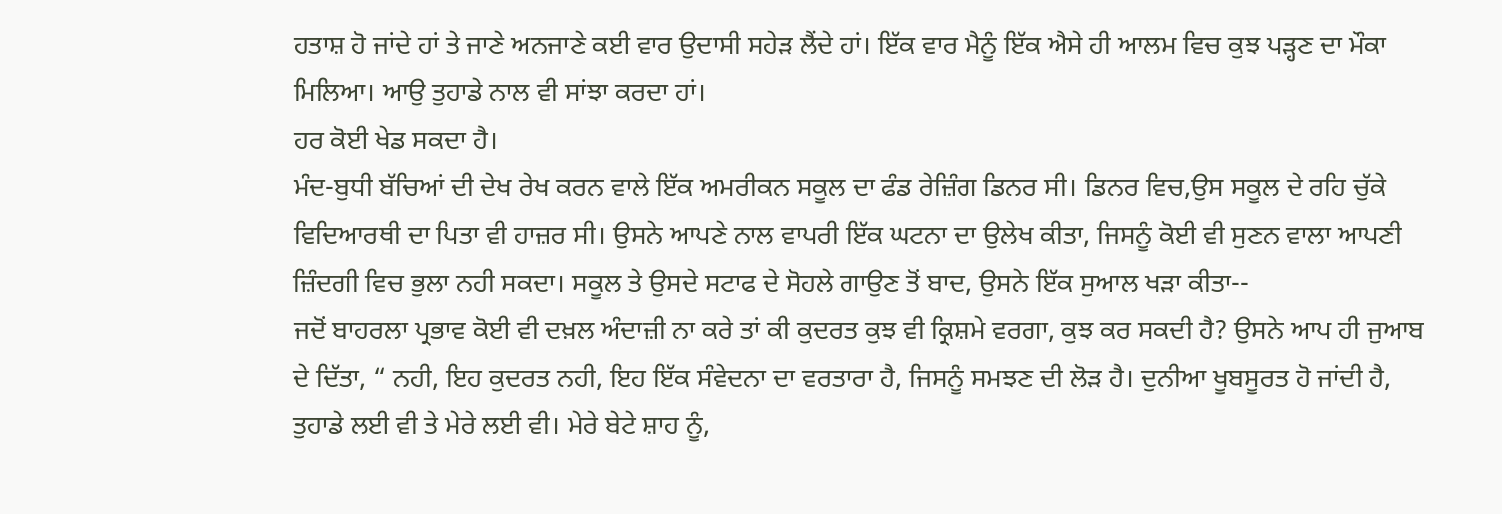ਹਤਾਸ਼ ਹੋ ਜਾਂਦੇ ਹਾਂ ਤੇ ਜਾਣੇ ਅਨਜਾਣੇ ਕਈ ਵਾਰ ਉਦਾਸੀ ਸਹੇੜ ਲੈਂਦੇ ਹਾਂ। ਇੱਕ ਵਾਰ ਮੈਨੂੰ ਇੱਕ ਐਸੇ ਹੀ ਆਲਮ ਵਿਚ ਕੁਝ ਪੜ੍ਹਣ ਦਾ ਮੌਕਾ ਮਿਲਿਆ। ਆਉ ਤੁਹਾਡੇ ਨਾਲ ਵੀ ਸਾਂਝਾ ਕਰਦਾ ਹਾਂ।
ਹਰ ਕੋਈ ਖੇਡ ਸਕਦਾ ਹੈ।
ਮੰਦ-ਬੁਧੀ ਬੱਚਿਆਂ ਦੀ ਦੇਖ ਰੇਖ ਕਰਨ ਵਾਲੇ ਇੱਕ ਅਮਰੀਕਨ ਸਕੂਲ ਦਾ ਫੰਡ ਰੇਜ਼ਿੰਗ ਡਿਨਰ ਸੀ। ਡਿਨਰ ਵਿਚ,ਉਸ ਸਕੂਲ ਦੇ ਰਹਿ ਚੁੱਕੇ ਵਿਦਿਆਰਥੀ ਦਾ ਪਿਤਾ ਵੀ ਹਾਜ਼ਰ ਸੀ। ਉਸਨੇ ਆਪਣੇ ਨਾਲ ਵਾਪਰੀ ਇੱਕ ਘਟਨਾ ਦਾ ਉਲੇਖ ਕੀਤਾ, ਜਿਸਨੂੰ ਕੋਈ ਵੀ ਸੁਣਨ ਵਾਲਾ ਆਪਣੀ ਜ਼ਿੰਦਗੀ ਵਿਚ ਭੁਲਾ ਨਹੀ ਸਕਦਾ। ਸਕੂਲ ਤੇ ਉਸਦੇ ਸਟਾਫ ਦੇ ਸੋਹਲੇ ਗਾਉਣ ਤੋਂ ਬਾਦ, ਉਸਨੇ ਇੱਕ ਸੁਆਲ ਖੜਾ ਕੀਤਾ--
ਜਦੋਂ ਬਾਹਰਲਾ ਪ੍ਰਭਾਵ ਕੋਈ ਵੀ ਦਖ਼ਲ ਅੰਦਾਜ਼ੀ ਨਾ ਕਰੇ ਤਾਂ ਕੀ ਕੁਦਰਤ ਕੁਝ ਵੀ ਕ੍ਰਿਸ਼ਮੇ ਵਰਗਾ, ਕੁਝ ਕਰ ਸਕਦੀ ਹੈ? ਉਸਨੇ ਆਪ ਹੀ ਜੁਆਬ ਦੇ ਦਿੱਤਾ, “ ਨਹੀ, ਇਹ ਕੁਦਰਤ ਨਹੀ, ਇਹ ਇੱਕ ਸੰਵੇਦਨਾ ਦਾ ਵਰਤਾਰਾ ਹੈ, ਜਿਸਨੂੰ ਸਮਝਣ ਦੀ ਲੋੜ ਹੈ। ਦੁਨੀਆ ਖੂਬਸੂਰਤ ਹੋ ਜਾਂਦੀ ਹੈ, ਤੁਹਾਡੇ ਲਈ ਵੀ ਤੇ ਮੇਰੇ ਲਈ ਵੀ। ਮੇਰੇ ਬੇਟੇ ਸ਼ਾਹ ਨੂੰ,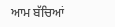ਆਮ ਬੱਚਿਆਂ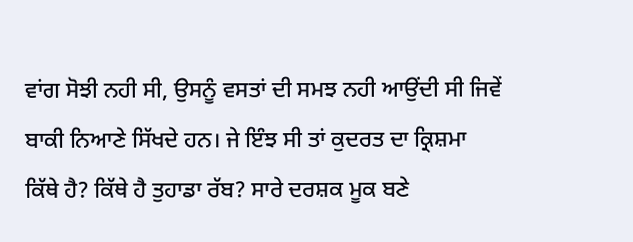ਵਾਂਗ ਸੋਝੀ ਨਹੀ ਸੀ, ਉਸਨੂੰ ਵਸਤਾਂ ਦੀ ਸਮਝ ਨਹੀ ਆਉਂਦੀ ਸੀ ਜਿਵੇਂ ਬਾਕੀ ਨਿਆਣੇ ਸਿੱਖਦੇ ਹਨ। ਜੇ ਇੰਝ ਸੀ ਤਾਂ ਕੁਦਰਤ ਦਾ ਕ੍ਰਿਸ਼ਮਾ ਕਿੱਥੇ ਹੈ? ਕਿੱਥੇ ਹੈ ਤੁਹਾਡਾ ਰੱਬ? ਸਾਰੇ ਦਰਸ਼ਕ ਮੂਕ ਬਣੇ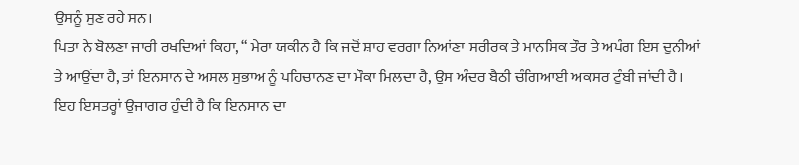ਉਸਨੂੰ ਸੁਣ ਰਹੇ ਸਨ।
ਪਿਤਾ ਨੇ ਬੋਲਣਾ ਜਾਰੀ ਰਖਦਿਆਂ ਕਿਹਾ, “ ਮੇਰਾ ਯਕੀਨ ਹੈ ਕਿ ਜਦੋਂ ਸ਼ਾਹ ਵਰਗਾ ਨਿਆਂਣਾ ਸਰੀਰਕ ਤੇ ਮਾਨਸਿਕ ਤੌਰ ਤੇ ਅਪੰਗ ਇਸ ਦੁਨੀਆਂ ਤੇ ਆਉਂਦਾ ਹੈ, ਤਾਂ ਇਨਸਾਨ ਦੇ ਅਸਲ ਸੁਭਾਅ ਨੂੰ ਪਹਿਚਾਨਣ ਦਾ ਮੌਕਾ ਮਿਲਦਾ ਹੈ, ਉਸ ਅੰਦਰ ਬੈਠੀ ਚੰਗਿਆਈ ਅਕਸਰ ਟੁੰਬੀ ਜਾਂਦੀ ਹੈ। ਇਹ ਇਸਤਰ੍ਹਾਂ ਉਜਾਗਰ ਹੁੰਦੀ ਹੈ ਕਿ ਇਨਸਾਨ ਦਾ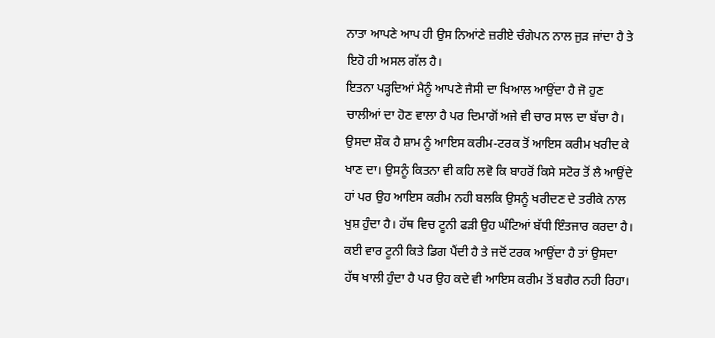ਨਾਤਾ ਆਪਣੇ ਆਪ ਹੀ ਉਸ ਨਿਆਂਣੇ ਜ਼ਰੀਏ ਚੰਗੇਪਨ ਨਾਲ ਜੁੜ ਜਾਂਦਾ ਹੈ ਤੇ ਇਹੋ ਹੀ ਅਸਲ ਗੱਲ ਹੈ।
ਇਤਨਾ ਪੜ੍ਹਦਿਆਂ ਮੈਨੂੰ ਆਪਣੇ ਜੈਸੀ ਦਾ ਖਿਆਲ ਆਉਂਦਾ ਹੈ ਜੋ ਹੁਣ ਚਾਲੀਆਂ ਦਾ ਹੋਣ ਵਾਲਾ ਹੈ ਪਰ ਦਿਮਾਗੋਂ ਅਜੇ ਵੀ ਚਾਰ ਸਾਲ ਦਾ ਬੱਚਾ ਹੈ। ਉਸਦਾ ਸ਼ੌਕ ਹੈ ਸ਼ਾਮ ਨੂੰ ਆਇਸ ਕਰੀਮ-ਟਰਕ ਤੋਂ ਆਇਸ ਕਰੀਮ ਖਰੀਦ ਕੇ ਖਾਣ ਦਾ। ਉਸਨੂੰ ਕਿਤਨਾ ਵੀ ਕਹਿ ਲਵੋ ਕਿ ਬਾਹਰੋਂ ਕਿਸੇ ਸਟੋਰ ਤੋਂ ਲੈ ਆਉਂਦੇ ਹਾਂ ਪਰ ਉਹ ਆਇਸ ਕਰੀਮ ਨਹੀ ਬਲਕਿ ਉਸਨੂੰ ਖਰੀਦਣ ਦੇ ਤਰੀਕੇ ਨਾਲ ਖੁਸ਼ ਹੁੰਦਾ ਹੈ। ਹੱਥ ਵਿਚ ਟੂਨੀ ਫੜੀ ਉਹ ਘੰਟਿਆਂ ਬੱਧੀ ਇੰਤਜਾਰ ਕਰਦਾ ਹੈ। ਕਈ ਵਾਰ ਟੂਨੀ ਕਿਤੇ ਡਿਗ ਪੈਂਦੀ ਹੈ ਤੇ ਜਦੋਂ ਟਰਕ ਆਉਂਦਾ ਹੈ ਤਾਂ ਉਸਦਾ ਹੱਥ ਖਾਲੀ ਹੁੰਦਾ ਹੈ ਪਰ ਉਹ ਕਦੇ ਵੀ ਆਇਸ ਕਰੀਮ ਤੋਂ ਬਗੈਰ ਨਹੀ ਰਿਹਾ।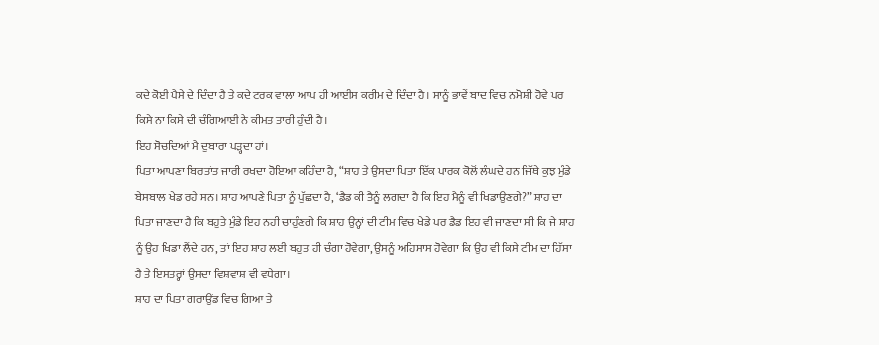ਕਦੇ ਕੋਈ ਪੈਸੇ ਦੇ ਦਿੰਦਾ ਹੈ ਤੇ ਕਦੇ ਟਰਕ ਵਾਲਾ ਆਪ ਹੀ ਆਈਸ ਕਰੀਮ ਦੇ ਦਿੰਦਾ ਹੈ। ਸਾਨੂੰ ਭਾਵੇਂ ਬਾਦ ਵਿਚ ਨਮੋਸ਼ੀ ਹੋਵੇ ਪਰ ਕਿਸੇ ਨਾ ਕਿਸੇ ਦੀ ਚੰਗਿਆਈ ਨੇ ਕੀਮਤ ਤਾਰੀ ਹੁੰਦੀ ਹੈ।
ਇਹ ਸੋਚਦਿਆਂ ਮੈ ਦੁਬਾਰਾ ਪੜ੍ਹਦਾ ਹਾਂ।
ਪਿਤਾ ਆਪਣਾ ਬਿਰਤਾਂਤ ਜਾਰੀ ਰਖਦਾ ਹੋਇਆ ਕਹਿੰਦਾ ਹੈ, “ਸ਼ਾਹ ਤੇ ਉਸਦਾ ਪਿਤਾ ਇੱਕ ਪਾਰਕ ਕੋਲੋਂ ਲੰਘਦੇ ਹਨ ਜਿੱਥੇ ਕੁਝ ਮੁੰਡੇ ਬੇਸਬਾਲ ਖੇਡ ਰਹੇ ਸਨ। ਸ਼ਾਹ ਆਪਣੇ ਪਿਤਾ ਨੂੰ ਪੁੱਛਦਾ ਹੈ, ‘ਡੈਡ ਕੀ ਤੈਨੂੰ ਲਗਦਾ ਹੈ ਕਿ ਇਹ ਮੈਨੂੰ ਵੀ ਖਿਡਾਉਣਗੇ?” ਸ਼ਾਹ ਦਾ ਪਿਤਾ ਜਾਣਦਾ ਹੈ ਕਿ ਬਹੁਤੇ ਮੁੰਡੇ ਇਹ ਨਹੀ ਚਾਹੁੰਣਗੇ ਕਿ ਸ਼ਾਹ ਉਨ੍ਹਾਂ ਦੀ ਟੀਮ ਵਿਚ ਖੇਡੇ ਪਰ ਡੈਡ ਇਹ ਵੀ ਜਾਣਦਾ ਸੀ ਕਿ ਜੇ ਸ਼ਾਹ ਨੂੰ ਉਹ ਖਿਡਾ ਲੈਂਦੇ ਹਨ, ਤਾਂ ਇਹ ਸ਼ਾਹ ਲਈ ਬਹੁਤ ਹੀ ਚੰਗਾ ਹੋਵੇਗਾ, ਉਸਨੂੰ ਅਹਿਸਾਸ ਹੋਵੇਗਾ ਕਿ ਉਹ ਵੀ ਕਿਸੇ ਟੀਮ ਦਾ ਹਿੱਸਾ ਹੈ ਤੇ ਇਸਤਰ੍ਹਾਂ ਉਸਦਾ ਵਿਸ਼ਵਾਸ਼ ਵੀ ਵਧੇਗਾ।
ਸ਼ਾਹ ਦਾ ਪਿਤਾ ਗਰਾਉਂਡ ਵਿਚ ਗਿਆ ਤੇ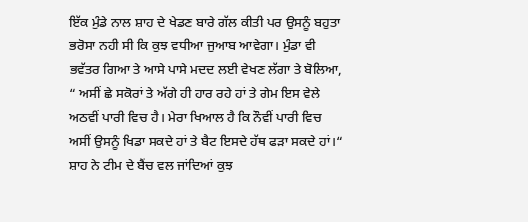ਇੱਕ ਮੁੰਡੇ ਨਾਲ ਸ਼ਾਹ ਦੇ ਖੇਡਣ ਬਾਰੇ ਗੱਲ ਕੀਤੀ ਪਰ ਉਸਨੂੰ ਬਹੁਤਾ ਭਰੋਸਾ ਨਹੀ ਸੀ ਕਿ ਕੁਝ ਵਧੀਆ ਜੁਆਬ ਆਵੇਗਾ। ਮੁੰਡਾ ਵੀ ਭਵੱਤਰ ਗਿਆ ਤੇ ਆਸੇ ਪਾਸੇ ਮਦਦ ਲਈ ਵੇਖਣ ਲੱਗਾ ਤੇ ਬੋਲਿਆ, “ ਅਸੀਂ ਛੇ ਸਕੋਰਾਂ ਤੇ ਅੱਗੇ ਹੀ ਹਾਰ ਰਹੇ ਹਾਂ ਤੇ ਗੇਮ ਇਸ ਵੇਲੇ ਅਠਵੀਂ ਪਾਰੀ ਵਿਚ ਹੈ। ਮੇਰਾ ਖਿਆਲ ਹੈ ਕਿ ਨੌਵੀਂ ਪਾਰੀ ਵਿਚ ਅਸੀਂ ਉਸਨੂੰ ਖਿਡਾ ਸਕਦੇ ਹਾਂ ਤੇ ਬੈਟ ਇਸਦੇ ਹੱਥ ਫੜਾ ਸਕਦੇ ਹਾਂ।“
ਸ਼ਾਹ ਨੇ ਟੀਮ ਦੇ ਬੈਂਚ ਵਲ ਜਾਂਦਿਆਂ ਕੁਝ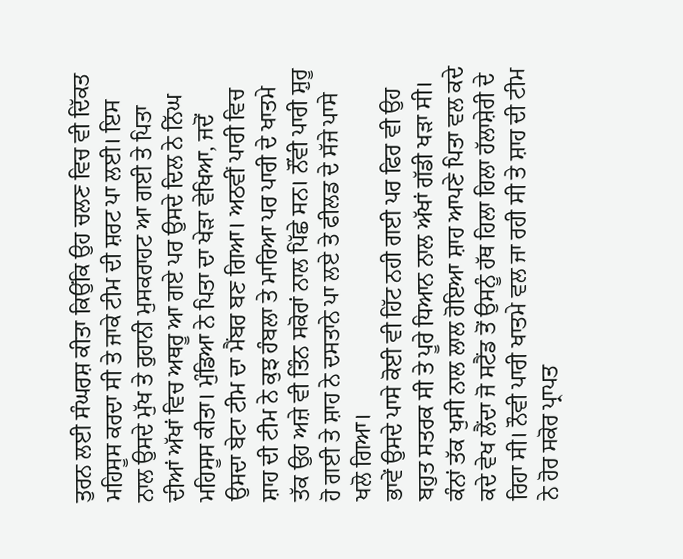ਤੁਰਨ ਲਈ ਸੰਘਰਸ਼ ਕੀਤਾ ਕਿਉਂਕਿ ਉਹ ਚਲਣ ਵਿਚ ਵੀ ਦਿੱਕਤ ਮਹਿਸੂਸ ਕਰਦਾ ਸੀ ਤੇ ਜਾਕੇ ਟੀਮ ਦੀ ਸ਼ਰਟ ਪਾ ਲਈ। ਇਸ ਨਾਲ ਉਸਦੇ ਮੁੱਖ ਤੇ ਰੁਹਾਨੀ ਮੁਸਕਰਾਹਟ ਆ ਗਈ ਤੇ ਪਿਤਾ ਦੀਆਂ ਅੱਖਾਂ ਵਿਚ ਅਥਰੂ ਆ ਗਏ ਪਰ ਉਸਦੇ ਦਿਲ ਨੇ ਨਿੱਘ ਮਹਿਸੂਸ ਕੀਤਾ। ਮੁੰਡਿਆ ਨੇ ਪਿਤਾ ਦਾ ਖੇੜਾ ਵੇਖਿਆ, ਜਦੋਂ ਉਸਦਾ ਬੇਟਾ ਟੀਮ ਦਾ ਮੈਂਬਰ ਬਣ ਗਿਆ। ਅਠਵੀਂ ਪਾਰੀ ਵਿਚ ਸ਼ਾਹ ਦੀ ਟੀਮ ਨੇ ਕੁਝ ਹੰਬਲਾ ਤੇ ਮਾਰਿਆ ਪਰ ਪਾਰੀ ਦੇ ਖਾਤਮੇ ਤੱਕ ਉਹ ਅਜ਼ੇ ਵੀ ਤਿੰਨ ਸਕੋਰਾਂ ਨਾਲ ਪਿੱਛੇ ਸਨ। ਨੌਂਵੀ ਪਾਰੀ ਸ਼ੁਰੂ ਹੋ ਗਈ ਤੇ ਸ਼ਾਹ ਨੇ ਦਸਤਾਨੇ ਪਾ ਲਏ ਤੇ ਫੀਲਡ ਦੇ ਸੱਜੇ ਪਾਸੇ ਖਲੋ ਗਿਆ।
ਭਾਵੇਂ ਉਸਦੇ ਪਾਸੇ ਕੋਈ ਵੀ ਹਿੱਟ ਨਹੀ ਗਈ ਪਰ ਫਿਰ ਵੀ ਉਹ ਬਹੁਤ ਸਤਰਕ ਸੀ ਤੇ ਪੂਰੇ ਧਿਆਨ ਨਾਲ ਅੱਖਾਂ ਗੱਡੀ ਖੜਾ ਸੀ। ਕੰਨਾਂ ਤੱਕ ਖੁਸੀ ਨਾਲ ਲਾਲ ਹੋਇਆ ਸ਼ਾਹ ਆਪਣੇ ਪਿਤਾ ਵਲ ਕਦੇ ਕਦੇ ਵੇਖ ਲੈਂਦਾ ਜੋ ਸਟੈਂਡ ਤੋਂ ਉਸਨੂੰ ਹੱਥ ਹਿਲਾ ਹਿਲਾ ਹੱਲਾਸ਼ੇਰੀ ਦੇ ਰਿਹਾ ਸੀ। ਨੌਵੀ ਪਾਰੀ ਖਾਤਮੇ ਵਲ ਜਾ ਰਹੀ ਸੀ ਤੇ ਸ਼ਾਹ ਦੀ ਟੀਮ ਨੇ ਹੋਰ ਸਕੋਰ ਪ੍ਰਾਪਤ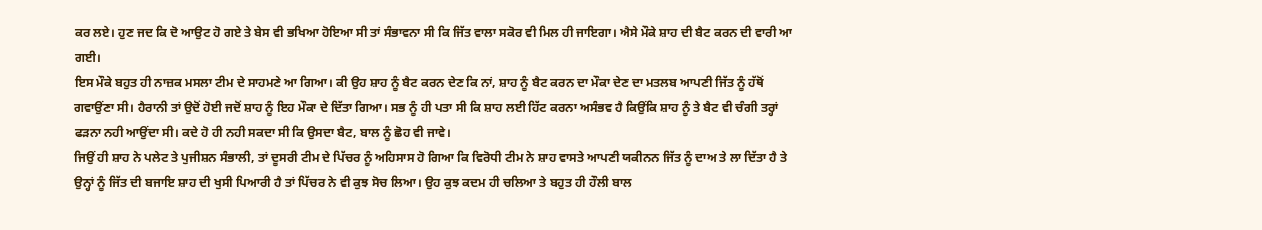ਕਰ ਲਏ। ਹੁਣ ਜਦ ਕਿ ਦੋ ਆਉਟ ਹੋ ਗਏ ਤੇ ਬੇਸ ਵੀ ਭਖਿਆ ਹੋਇਆ ਸੀ ਤਾਂ ਸੰਭਾਵਨਾ ਸੀ ਕਿ ਜਿੱਤ ਵਾਲਾ ਸਕੋਰ ਵੀ ਮਿਲ ਹੀ ਜਾਇਗਾ। ਐਸੇ ਮੌਕੇ ਸ਼ਾਹ ਦੀ ਬੈਟ ਕਰਨ ਦੀ ਵਾਰੀ ਆ ਗਈ।
ਇਸ ਮੌਕੇ ਬਹੁਤ ਹੀ ਨਾਜ਼ਕ ਮਸਲਾ ਟੀਮ ਦੇ ਸਾਹਮਣੇ ਆ ਗਿਆ। ਕੀ ਉਹ ਸ਼ਾਹ ਨੂੰ ਬੈਟ ਕਰਨ ਦੇਣ ਕਿ ਨਾਂ, ਸ਼ਾਹ ਨੂੰ ਬੈਟ ਕਰਨ ਦਾ ਮੌਕਾ ਦੇਣ ਦਾ ਮਤਲਬ ਆਪਣੀ ਜਿੱਤ ਨੂੰ ਹੱਥੋਂ ਗਵਾਉਂਣਾ ਸੀ। ਹੈਰਾਨੀ ਤਾਂ ਉਦੋਂ ਹੋਈ ਜਦੋਂ ਸ਼ਾਹ ਨੂੰ ਇਹ ਮੌਕਾ ਦੇ ਦਿੱਤਾ ਗਿਆ। ਸਭ ਨੂੰ ਹੀ ਪਤਾ ਸੀ ਕਿ ਸ਼ਾਹ ਲਈ ਹਿੱਟ ਕਰਨਾ ਅਸੰਭਵ ਹੈ ਕਿਉਂਕਿ ਸ਼ਾਹ ਨੂੰ ਤੇ ਬੈਟ ਵੀ ਚੰਗੀ ਤਰ੍ਹਾਂ ਫੜਨਾ ਨਹੀ ਆਉਂਦਾ ਸੀ। ਕਦੇ ਹੋ ਹੀ ਨਹੀ ਸਕਦਾ ਸੀ ਕਿ ਉਸਦਾ ਬੈਟ, ਬਾਲ ਨੂੰ ਛੋਹ ਵੀ ਜਾਵੇ।
ਜਿਉਂ ਹੀ ਸ਼ਾਹ ਨੇ ਪਲੇਟ ਤੇ ਪੁਜੀਸ਼ਨ ਸੰਭਾਲੀ, ਤਾਂ ਦੂਸਰੀ ਟੀਮ ਦੇ ਪਿੱਚਰ ਨੂੰ ਅਹਿਸਾਸ ਹੋ ਗਿਆ ਕਿ ਵਿਰੋਧੀ ਟੀਮ ਨੇ ਸ਼ਾਹ ਵਾਸਤੇ ਆਪਣੀ ਯਕੀਨਨ ਜਿੱਤ ਨੂੰ ਦਾਅ ਤੇ ਲਾ ਦਿੱਤਾ ਹੈ ਤੇ ਉਨ੍ਹਾਂ ਨੂੰ ਜਿੱਤ ਦੀ ਬਜਾਇ ਸ਼ਾਹ ਦੀ ਖੁਸੀ ਪਿਆਰੀ ਹੈ ਤਾਂ ਪਿੱਚਰ ਨੇ ਵੀ ਕੁਝ ਸੋਚ ਲਿਆ। ਉਹ ਕੁਝ ਕਦਮ ਹੀ ਚਲਿਆ ਤੇ ਬਹੁਤ ਹੀ ਹੌਲੀ ਬਾਲ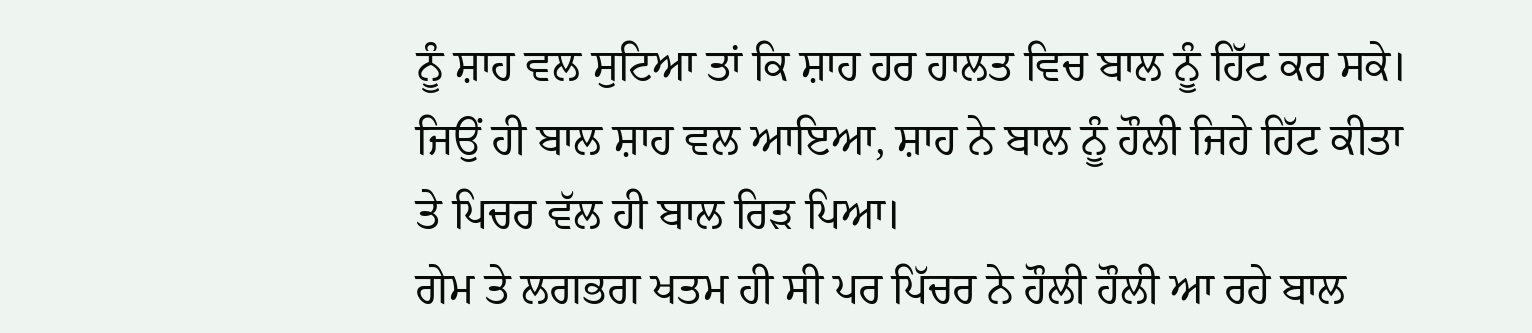ਨੂੰ ਸ਼ਾਹ ਵਲ ਸੁਟਿਆ ਤਾਂ ਕਿ ਸ਼ਾਹ ਹਰ ਹਾਲਤ ਵਿਚ ਬਾਲ ਨੂੰ ਹਿੱਟ ਕਰ ਸਕੇ। ਜਿਉਂ ਹੀ ਬਾਲ ਸ਼ਾਹ ਵਲ ਆਇਆ, ਸ਼ਾਹ ਨੇ ਬਾਲ ਨੂੰ ਹੌਲੀ ਜਿਹੇ ਹਿੱਟ ਕੀਤਾ ਤੇ ਪਿਚਰ ਵੱਲ ਹੀ ਬਾਲ ਰਿੜ ਪਿਆ।
ਗੇਮ ਤੇ ਲਗਭਗ ਖਤਮ ਹੀ ਸੀ ਪਰ ਪਿੱਚਰ ਨੇ ਹੌਲੀ ਹੌਲੀ ਆ ਰਹੇ ਬਾਲ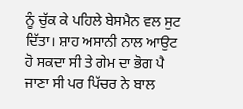ਨੂੰ ਚੁੱਕ ਕੇ ਪਹਿਲੇ ਬੇਸਮੈਨ ਵਲ ਸੁਟ ਦਿੱਤਾ। ਸ਼ਾਹ ਅਸਾਨੀ ਨਾਲ ਆਉਟ ਹੋ ਸਕਦਾ ਸੀ ਤੇ ਗੇਮ ਦਾ ਭੋਗ ਪੈ ਜਾਣਾ ਸੀ ਪਰ ਪਿੱਚਰ ਨੇ ਬਾਲ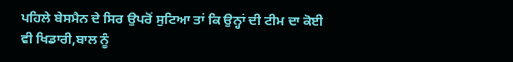ਪਹਿਲੇ ਬੇਸਮੈਨ ਦੇ ਸਿਰ ਉਪਰੋਂ ਸੁਟਿਆ ਤਾਂ ਕਿ ਉਨ੍ਹਾਂ ਦੀ ਟੀਮ ਦਾ ਕੋਈ ਵੀ ਖਿਡਾਰੀ,ਬਾਲ ਨੂੰ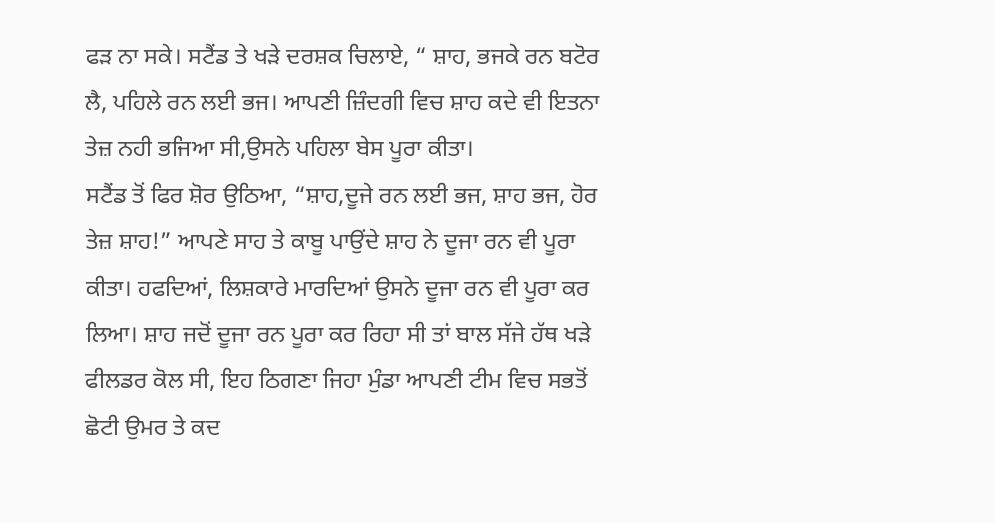ਫੜ ਨਾ ਸਕੇ। ਸਟੈਂਡ ਤੇ ਖੜੇ ਦਰਸ਼ਕ ਚਿਲਾਏ, “ ਸ਼ਾਹ, ਭਜਕੇ ਰਨ ਬਟੋਰ ਲੈ, ਪਹਿਲੇ ਰਨ ਲਈ ਭਜ। ਆਪਣੀ ਜ਼ਿੰਦਗੀ ਵਿਚ ਸ਼ਾਹ ਕਦੇ ਵੀ ਇਤਨਾ ਤੇਜ਼ ਨਹੀ ਭਜਿਆ ਸੀ,ਉਸਨੇ ਪਹਿਲਾ ਬੇਸ ਪੂਰਾ ਕੀਤਾ।
ਸਟੈਂਡ ਤੋਂ ਫਿਰ ਸ਼ੋਰ ਉਠਿਆ, “ਸ਼ਾਹ,ਦੂਜੇ ਰਨ ਲਈ ਭਜ, ਸ਼ਾਹ ਭਜ, ਹੋਰ ਤੇਜ਼ ਸ਼ਾਹ!” ਆਪਣੇ ਸਾਹ ਤੇ ਕਾਬੂ ਪਾਉਂਦੇ ਸ਼ਾਹ ਨੇ ਦੂਜਾ ਰਨ ਵੀ ਪੂਰਾ ਕੀਤਾ। ਹਫਦਿਆਂ, ਲਿਸ਼ਕਾਰੇ ਮਾਰਦਿਆਂ ਉਸਨੇ ਦੂਜਾ ਰਨ ਵੀ ਪੂਰਾ ਕਰ ਲਿਆ। ਸ਼ਾਹ ਜਦੋਂ ਦੂਜਾ ਰਨ ਪੂਰਾ ਕਰ ਰਿਹਾ ਸੀ ਤਾਂ ਬਾਲ ਸੱਜੇ ਹੱਥ ਖੜੇ ਫੀਲਡਰ ਕੋਲ ਸੀ, ਇਹ ਠਿਗਣਾ ਜਿਹਾ ਮੁੰਡਾ ਆਪਣੀ ਟੀਮ ਵਿਚ ਸਭਤੋਂ ਛੋਟੀ ਉਮਰ ਤੇ ਕਦ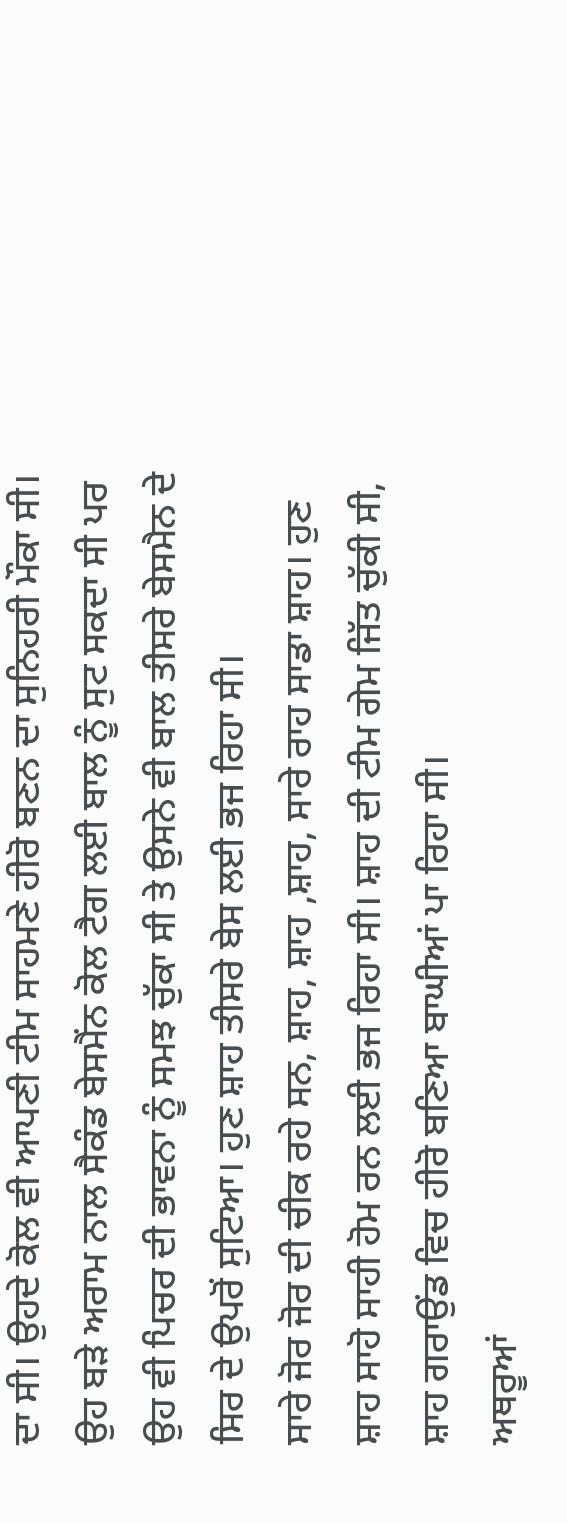ਦਾ ਸੀ। ਉਹਦੇ ਕੋਲ ਵੀ ਆਪਣੀ ਟੀਮ ਸਾਹਮਣੇ ਹੀਰੋ ਬਣਨ ਦਾ ਸੁਨਿਹਰੀ ਮੌਕਾ ਸੀ। ਉਹ ਬੜੇ ਅਰਾਮ ਨਾਲ ਸੈਕੰਡ ਬੇਸਮੈਂਨ ਕੋਲ ਟੈਗ ਲਈ ਬਾਲ ਨੂੰ ਸੁਟ ਸਕਦਾ ਸੀ ਪਰ ਉਹ ਵੀ ਪਿਚਰ ਦੀ ਭਾਵਨਾ ਨੂੰ ਸਮਝ ਚੁੱਕਾ ਸੀ ਤੇ ਉਸਨੇ ਵੀ ਬਾਲ ਤੀਸਰੇ ਬੇਸਮੈਨ ਦੇ ਸਿਰ ਦੇ ਉਪਰੋਂ ਸੁਟਿਆ। ਹੁਣ ਸ਼ਾਹ ਤੀਸਰੇ ਬੇਸ ਲਈ ਭਜ ਰਿਹਾ ਸੀ।
ਸਾਰੇ ਜੋਰ ਜੋਰ ਦੀ ਚੀਕ ਰਹੇ ਸਨ, ਸ਼ਾਹ, ਸ਼ਾਹ ,ਸ਼ਾਹ, ਸਾਰੇ ਰਾਹ ਸਾਡਾ ਸ਼ਾਹ। ਹੁਣ ਸ਼ਾਹ ਸਾਹੋ ਸਾਹੀ ਹੋਮ ਰਨ ਲਈ ਭਜ ਰਿਹਾ ਸੀ। ਸ਼ਾਹ ਦੀ ਟੀਮ ਗੇਮ ਜਿੱਤ ਚੁੱਕੀ ਸੀ, ਸ਼ਾਹ ਗਰਾਉਂਡ ਵਿਚ ਹੀਰੋ ਬਣਿਆ ਬਾਘੀਆਂ ਪਾ ਰਿਹਾ ਸੀ।
ਅਥਰੂਆਂ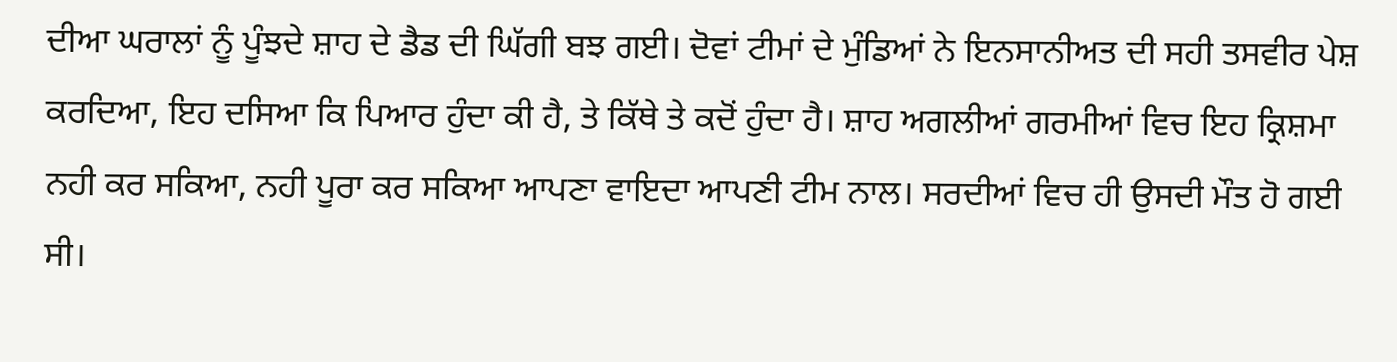ਦੀਆ ਘਰਾਲਾਂ ਨੂੰ ਪੂੰਝਦੇ ਸ਼ਾਹ ਦੇ ਡੈਡ ਦੀ ਘਿੱਗੀ ਬਝ ਗਈ। ਦੋਵਾਂ ਟੀਮਾਂ ਦੇ ਮੁੰਡਿਆਂ ਨੇ ਇਨਸਾਨੀਅਤ ਦੀ ਸਹੀ ਤਸਵੀਰ ਪੇਸ਼ ਕਰਦਿਆ, ਇਹ ਦਸਿਆ ਕਿ ਪਿਆਰ ਹੁੰਦਾ ਕੀ ਹੈ, ਤੇ ਕਿੱਥੇ ਤੇ ਕਦੋਂ ਹੁੰਦਾ ਹੈ। ਸ਼ਾਹ ਅਗਲੀਆਂ ਗਰਮੀਆਂ ਵਿਚ ਇਹ ਕ੍ਰਿਸ਼ਮਾ ਨਹੀ ਕਰ ਸਕਿਆ, ਨਹੀ ਪੂਰਾ ਕਰ ਸਕਿਆ ਆਪਣਾ ਵਾਇਦਾ ਆਪਣੀ ਟੀਮ ਨਾਲ। ਸਰਦੀਆਂ ਵਿਚ ਹੀ ਉਸਦੀ ਮੌਤ ਹੋ ਗਈ ਸੀ।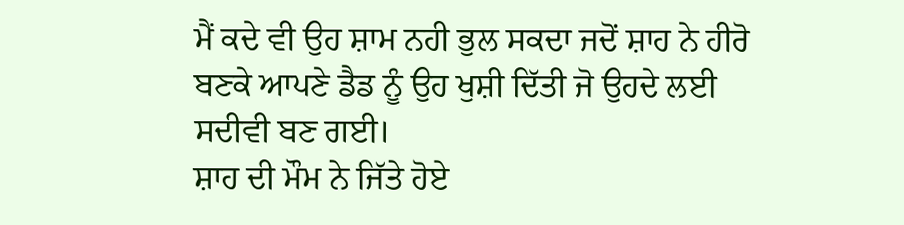ਮੈਂ ਕਦੇ ਵੀ ਉਹ ਸ਼ਾਮ ਨਹੀ ਭੁਲ ਸਕਦਾ ਜਦੋਂ ਸ਼ਾਹ ਨੇ ਹੀਰੋ ਬਣਕੇ ਆਪਣੇ ਡੈਡ ਨੂੰ ਉਹ ਖੁਸ਼ੀ ਦਿੱਤੀ ਜੋ ਉਹਦੇ ਲਈ ਸਦੀਵੀ ਬਣ ਗਈ।
ਸ਼ਾਹ ਦੀ ਮੌਮ ਨੇ ਜਿੱਤੇ ਹੋਏ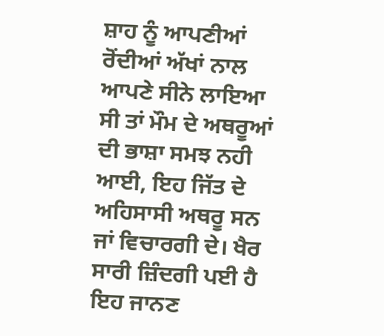ਸ਼ਾਹ ਨੂੰ ਆਪਣੀਆਂ ਰੋਂਦੀਆਂ ਅੱਖਾਂ ਨਾਲ ਆਪਣੇ ਸੀਨੇ ਲਾਇਆ ਸੀ ਤਾਂ ਮੌਮ ਦੇ ਅਥਰੂਆਂ ਦੀ ਭਾਸ਼ਾ ਸਮਝ ਨਹੀ ਆਈ, ਇਹ ਜਿੱਤ ਦੇ ਅਹਿਸਾਸੀ ਅਥਰੂ ਸਨ ਜਾਂ ਵਿਚਾਰਗੀ ਦੇ। ਖੈਰ ਸਾਰੀ ਜ਼ਿੰਦਗੀ ਪਈ ਹੈ ਇਹ ਜਾਨਣ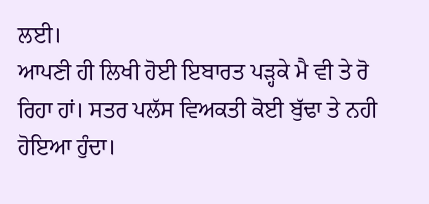ਲਈ।
ਆਪਣੀ ਹੀ ਲਿਖੀ ਹੋਈ ਇਬਾਰਤ ਪੜ੍ਹਕੇ ਮੈ ਵੀ ਤੇ ਰੋ ਰਿਹਾ ਹਾਂ। ਸਤਰ ਪਲੱਸ ਵਿਅਕਤੀ ਕੋਈ ਬੁੱਢਾ ਤੇ ਨਹੀ ਹੋਇਆ ਹੁੰਦਾ।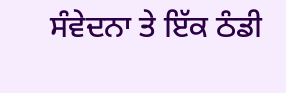ਸੰਵੇਦਨਾ ਤੇ ਇੱਕ ਠੰਡੀ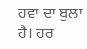ਹਵਾ ਦਾ ਬੁਲਾ ਹੈ। ਹਰ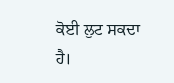ਕੋਈ ਲੁਟ ਸਕਦਾ ਹੈ।